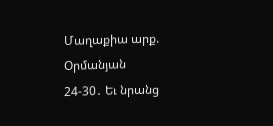Մաղաքիա արք. Օրմանյան
24-30․ Եւ նրանց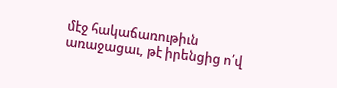մէջ հակաճառութիւն առաջացաւ, թէ իրենցից ո՛վ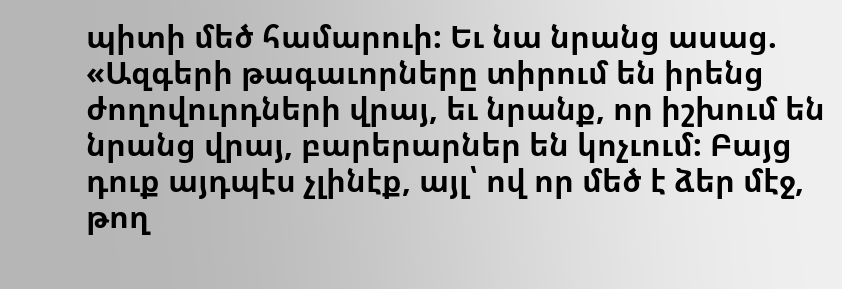պիտի մեծ համարուի: Եւ նա նրանց ասաց. «Ազգերի թագաւորները տիրում են իրենց ժողովուրդների վրայ, եւ նրանք, որ իշխում են նրանց վրայ, բարերարներ են կոչւում: Բայց դուք այդպէս չլինէք, այլ՝ ով որ մեծ է ձեր մէջ, թող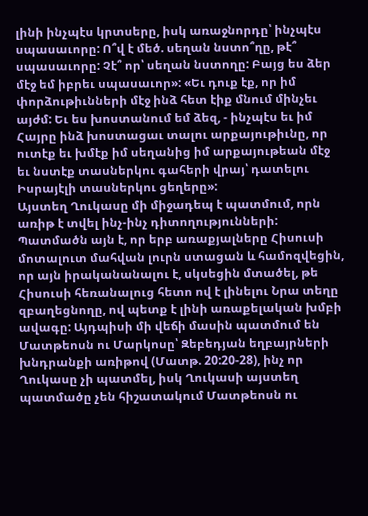լինի ինչպէս կրտսերը, իսկ առաջնորդը՝ ինչպէս սպասաւորը: Ո՞վ է մեծ. սեղան նստո՞ղը, թէ՞ սպասաւորը: Չէ՞ որ՝ սեղան նստողը: Բայց ես ձեր մէջ եմ իբրեւ սպասաւոր»: «Եւ դուք էք, որ իմ փորձութիւնների մէջ ինձ հետ էիք մնում մինչեւ այժմ: Եւ ես խոստանում եմ ձեզ, - ինչպէս եւ իմ Հայրը ինձ խոստացաւ տալու արքայութիւնը, որ ուտէք եւ խմէք իմ սեղանից իմ արքայութեան մէջ եւ նստէք տասներկու գահերի վրայ՝ դատելու Իսրայէլի տասներկու ցեղերը»:
Այստեղ Ղուկասը մի միջադեպ է պատմում, որն առիթ է տվել ինչ-ինչ դիտողությունների: Պատմածն այն է, որ երբ առաքյալները Հիսուսի մոտալուտ մահվան լուրն ստացան և համոզվեցին, որ այն իրականանալու է, սկսեցին մտածել, թե Հիսուսի հեռանալուց հետո ով է լինելու Նրա տեղը զբաղեցնողը, ով պետք է լինի առաքելական խմբի ավագը: Այդպիսի մի վեճի մասին պատմում են Մատթեոսն ու Մարկոսը՝ Զեբեդյան եղբայրների խնդրանքի առիթով (Մատթ. 20:20-28), ինչ որ Ղուկասը չի պատմել, իսկ Ղուկասի այստեղ պատմածը չեն հիշատակում Մատթեոսն ու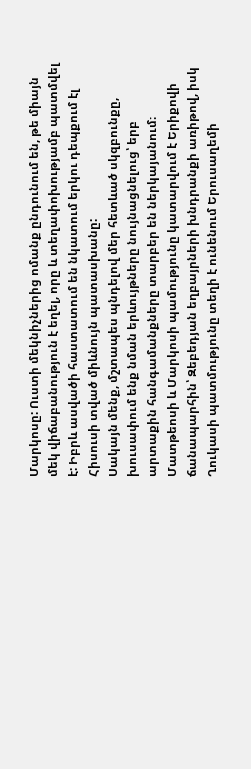Մարկոսը: Ուստի մեկնիչներից ոմանք ընդունում են, թե միայն մեկ վիճաբանություն է եղել, որը և տեղափոխությամբ պատմվել է: Իբրև ասվածի հաստատում են նկատում երկու դեպքում էլ Հիսուսի տված միևնույն պատասխանը:
Սակայն մենք, մշտապես պնդելով մեր հետևած սկզբունքը, խուսափում ենք նման երևույթները նույնացնելուց՝ երբ արտաքին հանգամանքները տարբեր են ներկայանում։ Մատթեոսի և Մարկոսի պամությունը կատարվում է Երիքովի ճանապարհին՝ Զեբեդյան եղբայրների խնդրանքի առիթով, իսկ Ղուկասի պատմությունը տեղի է ունենում Երուսաղեմի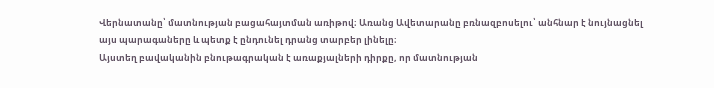Վերնատանը՝ մատնության բացահայտման առիթով։ Առանց Ավետարանը բռնազբոսելու՝ անհնար է նույնացնել այս պարագաները և պետք է ընդունել դրանց տարբեր լինելը։
Այստեղ բավականին բնութագրական է առաքյալների դիրքը, որ մատնության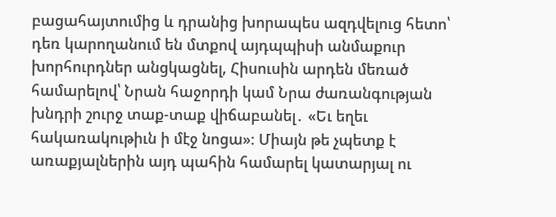բացահայտումից և դրանից խորապես ազդվելուց հետո՝ դեռ կարողանում են մտքով այդպպիսի անմաքուր խորհուրդներ անցկացնել, Հիսուսին արդեն մեռած համարելով՝ Նրան հաջորդի կամ Նրա ժառանգության խնդրի շուրջ տաք-տաք վիճաբանել․ «Եւ եղեւ հակառակութիւն ի մէջ նոցա»։ Միայն թե չպետք է առաքյալներին այդ պահին համարել կատարյալ ու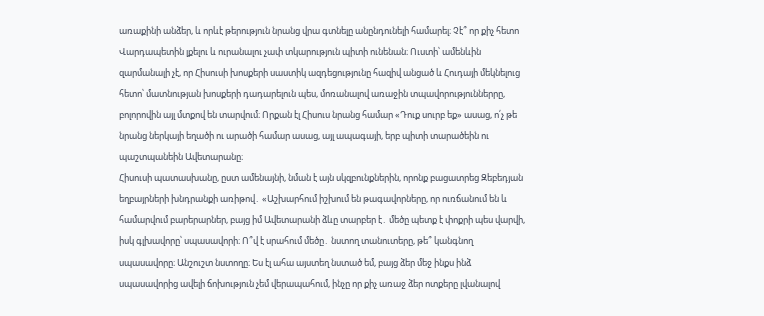առաքինի անձեր, և որևէ թերություն նրանց վրա գտնելը անընդունելի համարել։ Չէ՞ որ քիչ հետո Վարդապետին լքելու և ուրանալու չափ տկարություն պիտի ունենան։ Ուստի՝ ամենևին զարմանալի չէ, որ Հիսուսի խոսքերի սաստիկ ազդեցությունը հազիվ անցած և Հուդայի մեկնելուց հետո՝ մատնության խոսքերի դադարելուն պես, մոռանալով առաջին տպավորություններրը, բոլորովին այլ մտքով են տարվում։ Որքան էլ Հիսուս նրանց համար «Դուք սուրբ եք» ասաց, ո՛չ թե նրանց ներկայի եղածի ու արածի համար ասաց, այլ ապագայի, երբ պիտի տարածեին ու պաշտպանեին Ավետարանը։
Հիսուսի պատասխանը, ըստ ամենայնի, նման է այն սկզբունքներին, որոնք բացատրեց Զեբեդյան եղբայրների խնդրանքի առիթով․ «Աշխարհում իշխում են թագավորները, որ ուռճանում են և համարվում բարերարներ, բայց իմ Ավետարանի ձևը տարբեր է․ մեծը պետք է փոքրի պես վարվի, իսկ գլխավորը՝ սպասավորի։ Ո՞վ է սրահում մեծը․ նստող տանուտերը, թե՞ կանգնող սպասավորը։ Անշուշտ նստողը։ Ես էլ ահա այստեղ նստած եմ, բայց ձեր մեջ ինքս ինձ սպասավորից ավելի ճոխություն չեմ վերապահում, ինչը որ քիչ առաջ ձեր ոտքերը լվանալով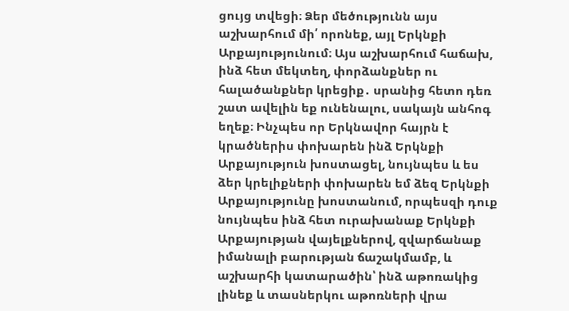ցույց տվեցի։ Ձեր մեծությունն այս աշխարհում մի՛ որոնեք, այլ Երկնքի Արքայությունում։ Այս աշխարհում հաճախ, ինձ հետ մեկտեղ, փորձանքներ ու հալածանքներ կրեցիք․ սրանից հետո դեռ շատ ավելին եք ունենալու, սակայն անհոգ եղեք։ Ինչպես որ Երկնավոր հայրն է կրածներիս փոխարեն ինձ Երկնքի Արքայություն խոստացել, նույնպես և ես ձեր կրելիքների փոխարեն եմ ձեզ Երկնքի Արքայությունը խոստանում, որպեսզի դուք նույնպես ինձ հետ ուրախանաք Երկնքի Արքայության վայելքներով, զվարճանաք իմանալի բարության ճաշակմամբ, և աշխարհի կատարածին՝ ինձ աթոռակից լինեք և տասներկու աթոռների վրա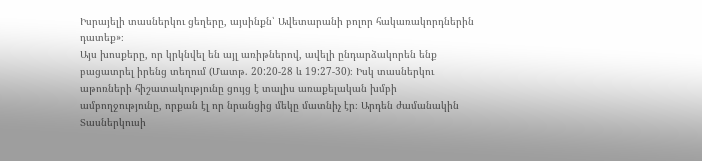Իսրայելի տասներկու ցեղերը, այսինքն՝ Ավետարանի բոլոր հակառակորդներին դատեք»։
Այս խոսքերը, որ կրկնվել են այլ առիթներով, ավելի ընդարձակորեն ենք բացատրել իրենց տեղում (Մատթ. 20:20-28 և 19:27-30)։ Իսկ տասներկու աթոռների հիշատակությունը ցույց է տալիս առաքելական խմբի ամբողջությունը, որքան էլ որ նրանցից մեկը մատնիչ էր։ Արդեն ժամանակին Տասներկուսի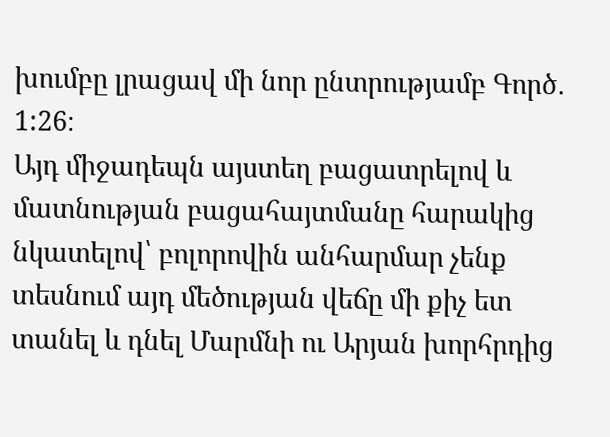խումբը լրացավ մի նոր ընտրությամբ Գործ․ 1:26։
Այդ միջադեպն այստեղ բացատրելով և մատնության բացահայտմանը հարակից նկատելով՝ բոլորովին անհարմար չենք տեսնում այդ մեծության վեճը մի քիչ ետ տանել և դնել Մարմնի ու Արյան խորհրդից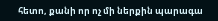հետո, քանի որ ոչ մի ներքին պարագա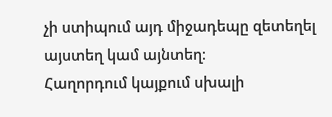չի ստիպում այդ միջադեպը զետեղել այստեղ կամ այնտեղ։
Հաղորդում կայքում սխալի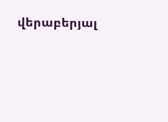վերաբերյալ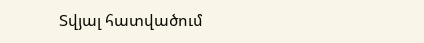Տվյալ հատվածում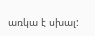առկա է սխալ: